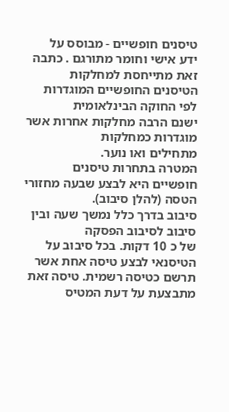טיסנים חופשיים - מבוסס על
ידע אישי וחומר מתורגם . כתבה זאת מתייחסת למחלקות
הטיסנים החופשיים המוגדרות לפי החוקה הבינלאומית
ישנם הרבה מחלקות אחרות אשר מוגדרות כמחלקות
מתחילים ואו נוער.
המטרה בתחרות טיסנים
חופשיים היא לבצע שבעה מחזורי הטסה (להלן סיבוב).
סיבוב בדרך כלל נמשך שעה ובין סיבוב לסיבוב הפסקה
של כ 10 דקות. בכל סיבוב על הטיסנאי לבצע טיסה אחת אשר
תרשם כטיסה רשמית. טיסה זאת מתבצעת על דעת המטיס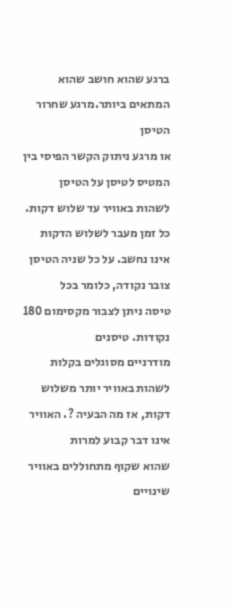ברגע שהוא חושב שהוא המתאים ביותר.מרגע שחרור הטיסן
או מרגע ניתוק הקשר הפיסי בין המטיס לטיסן על הטיסן
לשהות באוויר עד שלוש דקות. כל זמן מעבר לשלוש הדקות
אינו נחשב. על כל שניה הטיסן צובר נקודה, כלומר בכל
טיסה ניתן לצבור מקסימום 180 נקודות. טיסנים
מודרניים מסוגלים בקלות לשהות באוויר יותר משלוש
דקות, אז מה הבעיה ?. האוויר אינו דבר קבוע למרות
שהוא שקוף מתחוללים באוויר שינויים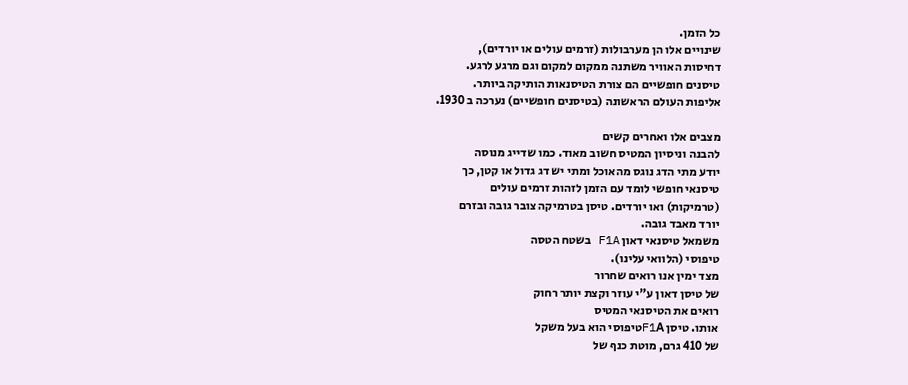כל הזמן.
שינויים אלו הן מערבולות (זרמים עולים או יורדים),
דחיסות האוויר משתנה ממקום למקום וגם מרגע לרגע.
טיסנים חופשיים הם צורת הטיסנאות הותיקה ביותר.
אליפות העולם הראשונה (בטיסנים חופשיים) נערכה ב 1930.

מצבים אלו ואחרים קשים
להבנה וניסיון המטיס חשוב מאוד. כמו שדייג מנוסה
יודע מתי הדג נוגס מהאוכל ומתי יש דג גדול או קטן, כך
טיסנאי חופשי לומד עם הזמן לזהות זרמים עולים
(טרמיקות) ואו יורדים. טיסן בטרמיקה צובר גובה ובזרם
יורד מאבד גובה.
משמאל טיסנאי דאון F1A בשטח הטסה
טיפוסי (הלוואי עלינו).
מצד ימין אנו רואים שחרור
של טיסן דאון ע"י עוזר וקצת יותר רחוק
רואים את הטיסנאי המטיס
אותו. טיסן F1Aטיפוסי הוא בעל משקל
של 410 גרם, מוטת כנף של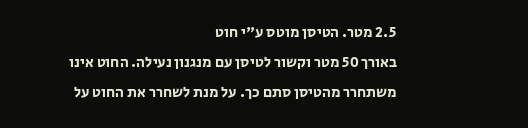2.5 מטר. הטיסן מוטס ע"י חוט
באורך 50 מטר וקשור לטיסן עם מנגנון נעילה. החוט אינו
משתחרר מהטיסן סתם כך. על מנת לשחרר את החוט על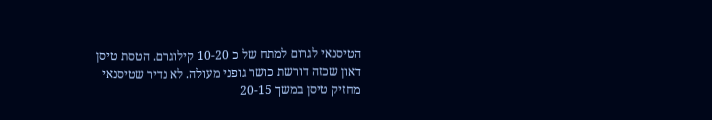הטיסנאי לגרום למתח של כ 10-20 קילוגרם. הטסת טיסן
דאון שכזה דורשת כושר גופני מעולה. לא נדיר שטיסנאי
מחזיק טיסן במשך 20-15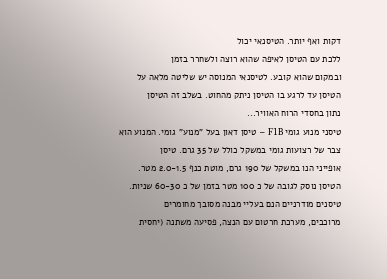דקות ואף יותר. הטיסנאי יכול
ללכת עם הטיסן לאיפה שהוא רוצה ולשחרר בזמן
ובמקום שהוא קובע. לטיסנאי המנוסה יש שליטה מלאה על
הטיסן עד לרגע בו הטיסן ניתק מהחוט. בשלב זה הטיסן
נתון בחסדי הרוח האוויר...
טיסני מנוע גומי F1B – טיסן דאון בעל "מנוע" גומי. המנוע הוא
צבר של רצועות גומי במשקל כולל של 35 גרם. טיסן
אופייני הנו במשקל של 190 גרם, מוטת כנף 2.0-1.5 מטר.
הטיסן נוסק לגובה של כ 100 מטר בזמן של כ 60-30 שניות.
טיסנים מודרניים הנם בעליי מבנה מסובך מחומרים
מרוכבים, מערכת חרטום עם הנצה, פסיעה משתנה (יחסית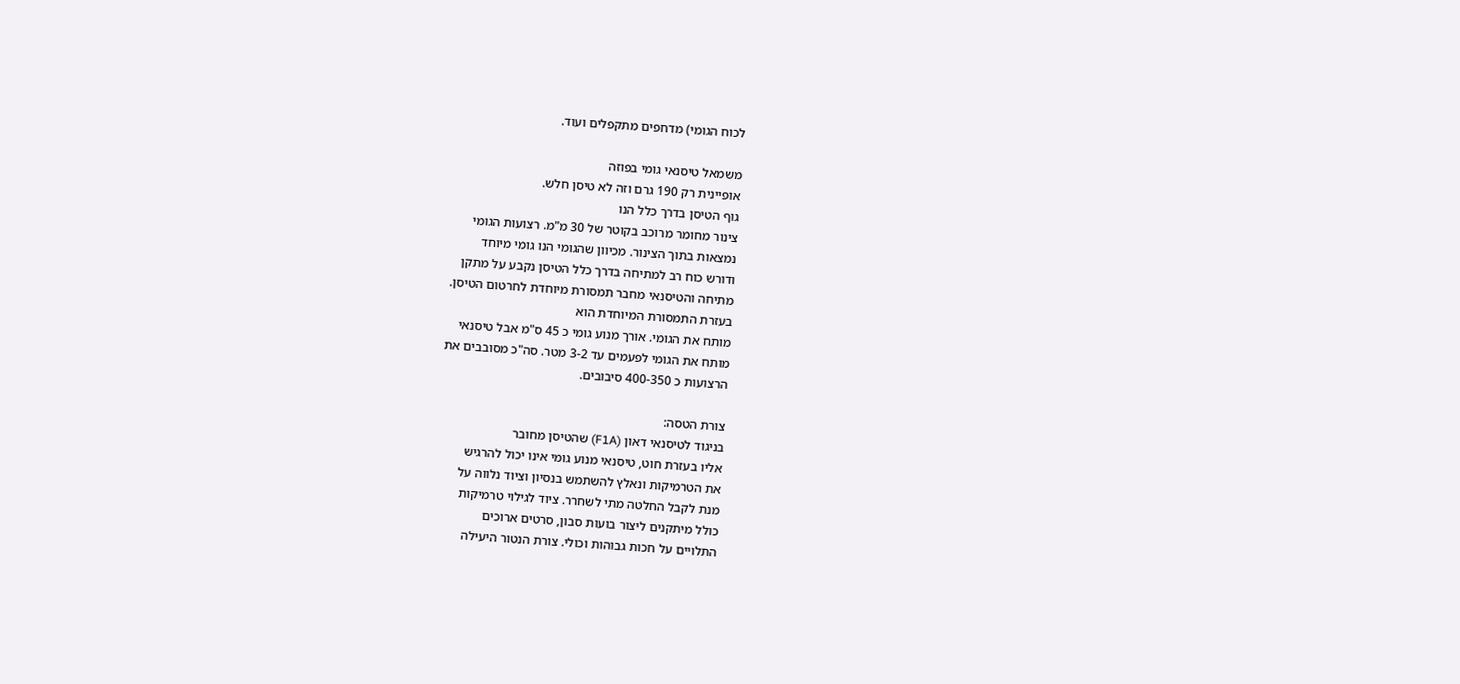לכוח הגומי) מדחפים מתקפלים ועוד.

משמאל טיסנאי גומי בפוזה
אופיינית רק 190 גרם וזה לא טיסן חלש.
גוף הטיסן בדרך כלל הנו
צינור מחומר מרוכב בקוטר של 30 מ"מ. רצועות הגומי
נמצאות בתוך הצינור. מכיוון שהגומי הנו גומי מיוחד
ודורש כוח רב למתיחה בדרך כלל הטיסן נקבע על מתקן
מתיחה והטיסנאי מחבר תמסורת מיוחדת לחרטום הטיסן.
בעזרת התמסורת המיוחדת הוא
מותח את הגומי. אורך מנוע גומי כ 45 ס"מ אבל טיסנאי
מותח את הגומי לפעמים עד 3-2 מטר. סה"כ מסובבים את
הרצועות כ 400-350 סיבובים.

צורת הטסה:
בניגוד לטיסנאי דאון (F1A) שהטיסן מחובר
אליו בעזרת חוט, טיסנאי מנוע גומי אינו יכול להרגיש
את הטרמיקות ונאלץ להשתמש בנסיון וציוד נלווה על
מנת לקבל החלטה מתי לשחרר. ציוד לגילוי טרמיקות
כולל מיתקנים ליצור בועות סבון, סרטים ארוכים
התלויים על חכות גבוהות וכולי. צורת הנטור היעילה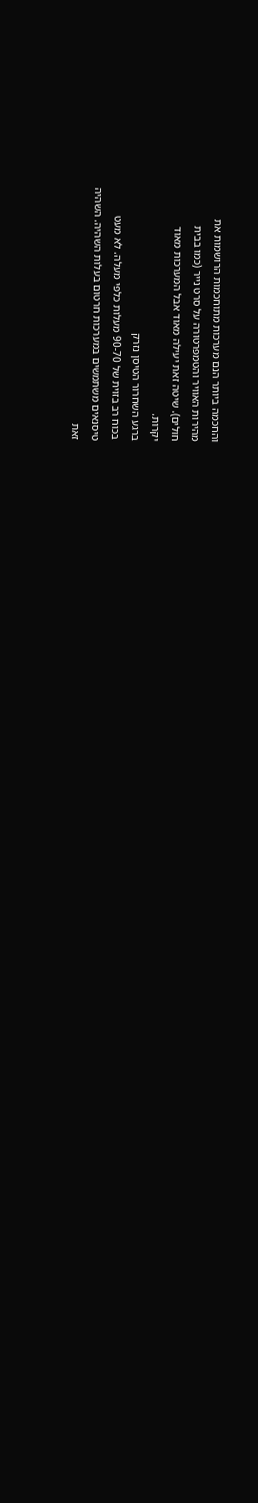והחכמה ביותר הנם מערכות מתוחכמות הרושמות את
מהירות האוויר והטמפרטורה על סרט נייר (כמו בבית
חולים). שיטה זאת יעילה מאוד אבל המערכות מאוד
יקרות.
ברגע השחרור הטיסן נזרק
בכוח רב בזוית של 90-70 מעלות כלפי מעלה. לא מעט
טיסנאים משתמשים במערכות חרטום בעלות השהיה. השהיה
זאת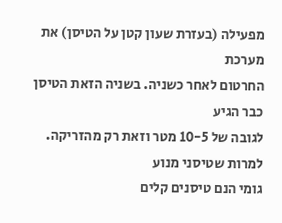מפעילה (בעזרת שעון קטן על הטיסן) את מערכת
החרטום לאחר כשניה. בשניה הזאת הטיסן כבר הגיע
לגובה של 10-5 מטר וזאת רק מהזריקה. למרות שטיסני מנוע
גומי הנם טיסנים קלים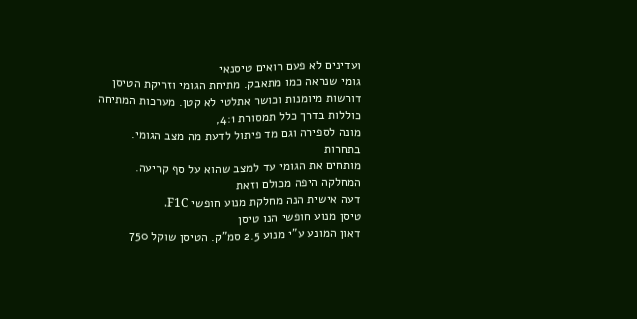ועדינים לא פעם רואים טיסנאי
גומי שנראה כמו מתאבק. מתיחת הגומי וזריקת הטיסן
דורשות מיומנות וכושר אתלטי לא קטן. מערכות המתיחה
כוללות בדרך כלל תמסורת 4:1,
מונה לספירה וגם מד פיתול לדעת מה מצב הגומי. בתחרות
מותחים את הגומי עד למצב שהוא על סף קריעה.
המחלקה היפה מכולם וזאת
דעה אישית הנה מחלקת מנוע חופשי F1C.
טיסן מנוע חופשי הנו טיסן
דאון המונע ע"י מנוע 2.5 סמ"ק. הטיסן שוקל 750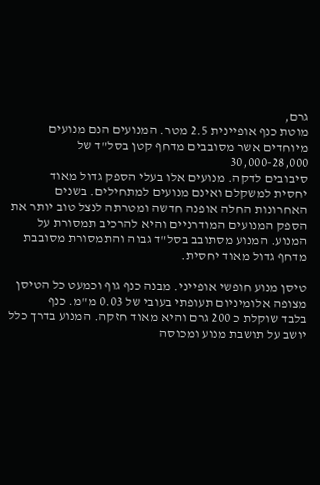גרם,
מוטת כנף אופיינית 2.5 מטר. המנועים הנם מנועים
מיוחדים אשר מסובבים מדחף קטן בסל"ד של 30,000-28,000
סיבובים לדקה. מנועים אלו בעלי הספק גדול מאוד
יחסית למשקלם ואינם מנועים למתחילים. בשנים
האחרונות החלה אופנה חדשה ומטרתה לנצל טוב יותר את
הספק המנועים המודרניים והיא להרכיב תמסורת על
המנוע. המנוע מסתובב בסל"ד גבוה והתמסורת מסובבת
מדחף גדול מאוד יחסית.

טיסן מנוע חופשי אופייני. מבנה כנף גוף וכמעט כל הטיסן
מצופה אלומיניום תעופתי בעובי של 0.03 מ"מ. כנף
בלבד שוקלת כ 200 גרם והיא מאוד חזקה. המנוע בדרך כלל
יושב על תושבת מנוע ומכוסה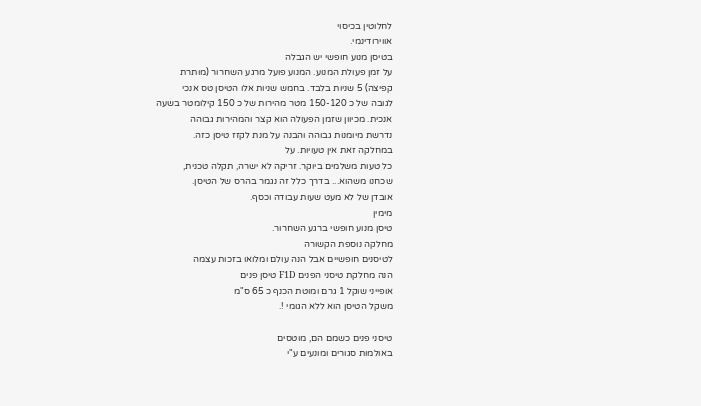לחלוטין בכיסוי
אווירודינמי.
בטיסן מנוע חופשי יש הגבלה
על זמן פעולת המנוע. המנוע פועל מרגע השחרור (מותרת
קפיצה) 5 שניות בלבד. בחמש שניות אלו הטיסן טס אנכי
לגובה של כ 150-120 מטר מהירות של כ 150 קילומטר בשעה
אנכית. מכיוון שזמן הפעולה הוא קצר והמהירות גבוהה
נדרשת מיומנות גבוהה והבנה על מנת לקזז טיסן כזה.
במחלקה זאת אין טעויות. על
כל טעות משלמים ביוקר. זריקה לא ישרה, תקלה טכנית,
שכחנו משהוא... בדרך כלל זה נגמר בהרס של הטיסן.
אובדן של לא מעט שעות עבודה וכסף.
מימין
טיסן מנוע חופשי ברגע השחרור.
מחלקה נוספת הקשורה
לטיסנים חופשיים אבל הנה עולם ומלואו בזכות עצמה
הנה מחלקת טיסני הפנים F1D טיסן פנים
אופייני שוקל 1 גרם ומוטת הכנף כ 65 ס"מ
משקל הטיסן הוא ללא הגומי !.

טיסני פנים כשמם הם, מוטסים
באולמות סגורים ומונעים ע"י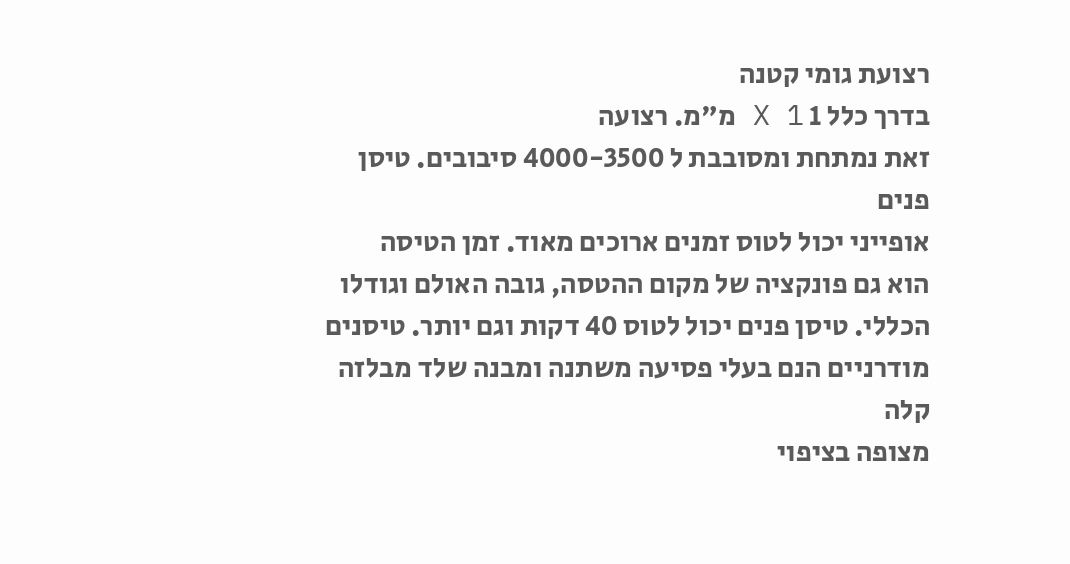רצועת גומי קטנה
בדרך כלל 1 X 1 מ"מ. רצועה
זאת נמתחת ומסובבת ל 4000-3500 סיבובים. טיסן פנים
אופייני יכול לטוס זמנים ארוכים מאוד. זמן הטיסה
הוא גם פונקציה של מקום ההטסה, גובה האולם וגודלו
הכללי. טיסן פנים יכול לטוס 40 דקות וגם יותר. טיסנים
מודרניים הנם בעלי פסיעה משתנה ומבנה שלד מבלזה קלה
מצופה בציפוי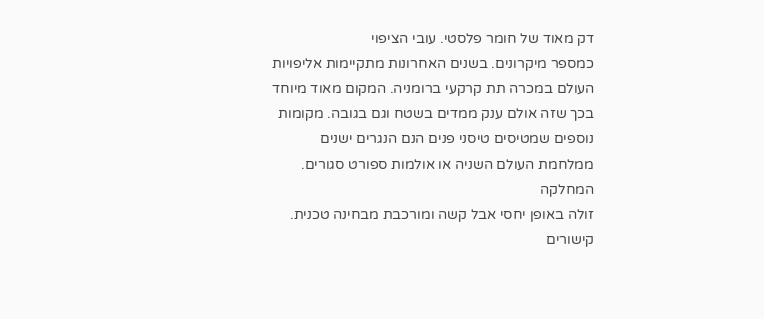דק מאוד של חומר פלסטי. עובי הציפוי
כמספר מיקרונים. בשנים האחרונות מתקיימות אליפויות
העולם במכרה תת קרקעי ברומניה. המקום מאוד מיוחד
בכך שזה אולם ענק ממדים בשטח וגם בגובה. מקומות
נוספים שמטיסים טיסני פנים הנם הנגרים ישנים
ממלחמת העולם השניה או אולמות ספורט סגורים. המחלקה
זולה באופן יחסי אבל קשה ומורכבת מבחינה טכנית.
קישורים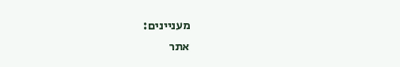מעניינים:
אתר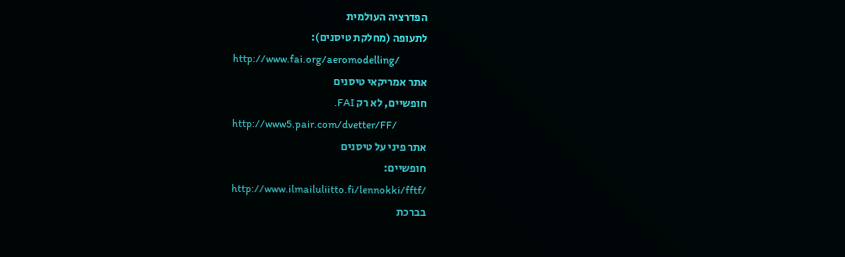הפדרציה העולמית
לתעופה (מחלקת טיסנים):
http://www.fai.org/aeromodelling/
אתר אמריקאי טיסנים
חופשיים, לא רק FAI.
http://www5.pair.com/dvetter/FF/
אתר פיני על טיסנים
חופשיים:
http://www.ilmailuliitto.fi/lennokki/fftf/
בברכת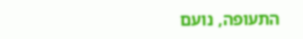התעופה, נועם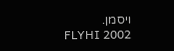ויסמן.
FLYHI 2002